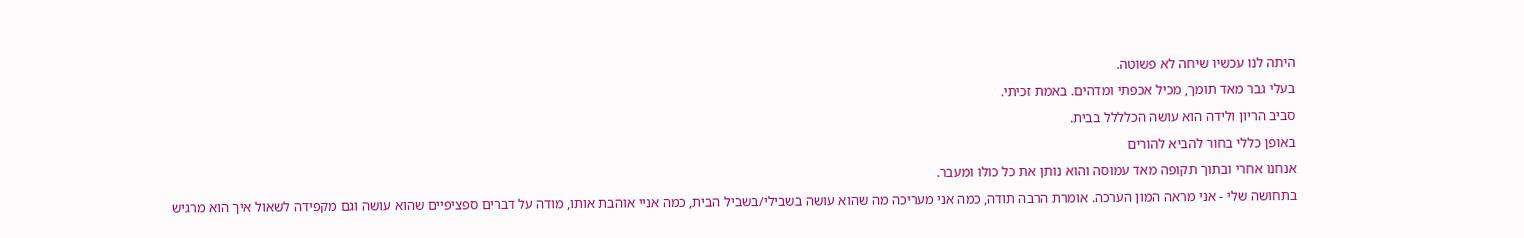היתה לנו עכשיו שיחה לא פשוטה.
בעלי גבר מאד תומך, מכיל אכפתי ומדהים. באמת זכיתי.
סביב הריון ולידה הוא עושה הכלללל בבית.
באופן כללי בחור להביא להורים
אנחנו אחרי ובתוך תקופה מאד עמוסה והוא נותן את כל כולו ומעבר.
בתחושה שלי - אני מראה המון הערכה. אומרת הרבה תודה, כמה אני מעריכה מה שהוא עושה בשבילי/בשביל הבית, כמה אניי אוהבת אותו, מודה על דברים ספציפיים שהוא עושה וגם מקפידה לשאול איך הוא מרגיש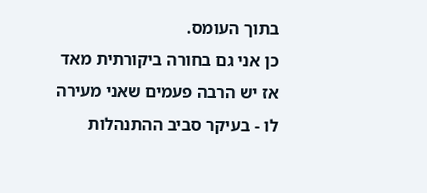בתוך העומס.
כן אני גם בחורה ביקורתית מאד אז יש הרבה פעמים שאני מעירה לו - בעיקר סביב ההתנהלות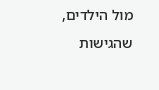מול הילדים, שהגישות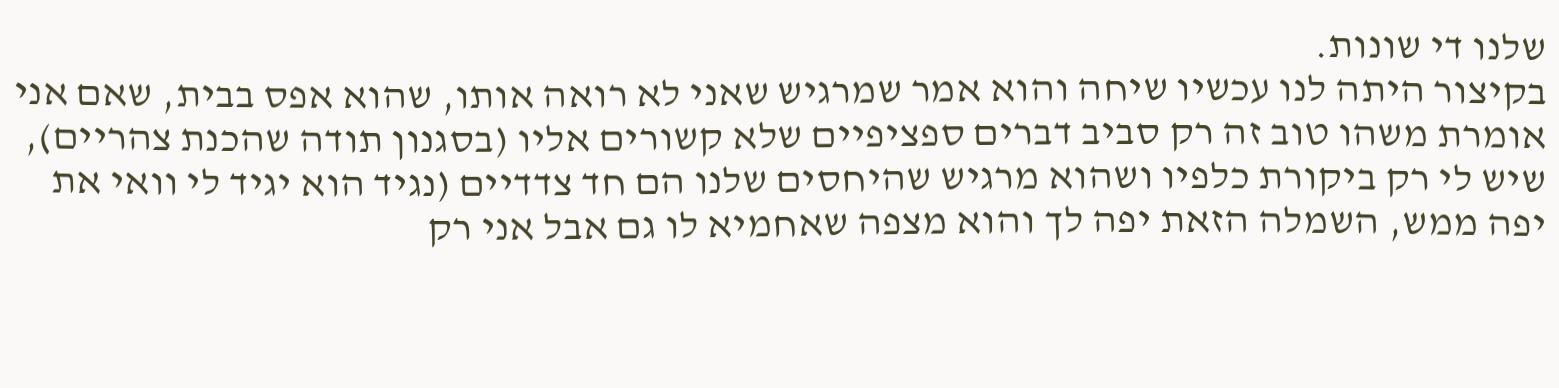שלנו די שונות.
בקיצור היתה לנו עכשיו שיחה והוא אמר שמרגיש שאני לא רואה אותו, שהוא אפס בבית, שאם אני אומרת משהו טוב זה רק סביב דברים ספציפיים שלא קשורים אליו (בסגנון תודה שהכנת צהריים), שיש לי רק ביקורת כלפיו ושהוא מרגיש שהיחסים שלנו הם חד צדדיים (נגיד הוא יגיד לי וואי את יפה ממש, השמלה הזאת יפה לך והוא מצפה שאחמיא לו גם אבל אני רק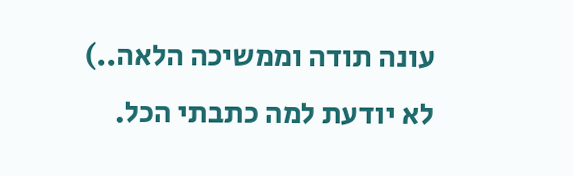עונה תודה וממשיכה הלאה..)
לא יודעת למה כתבתי הכל.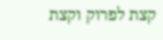קצת לפרוק וקצת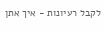לקבל רעיונות - איך אתן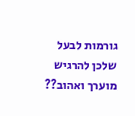גורמות לבעל שלכן להרגיש מוערך ואהוב??